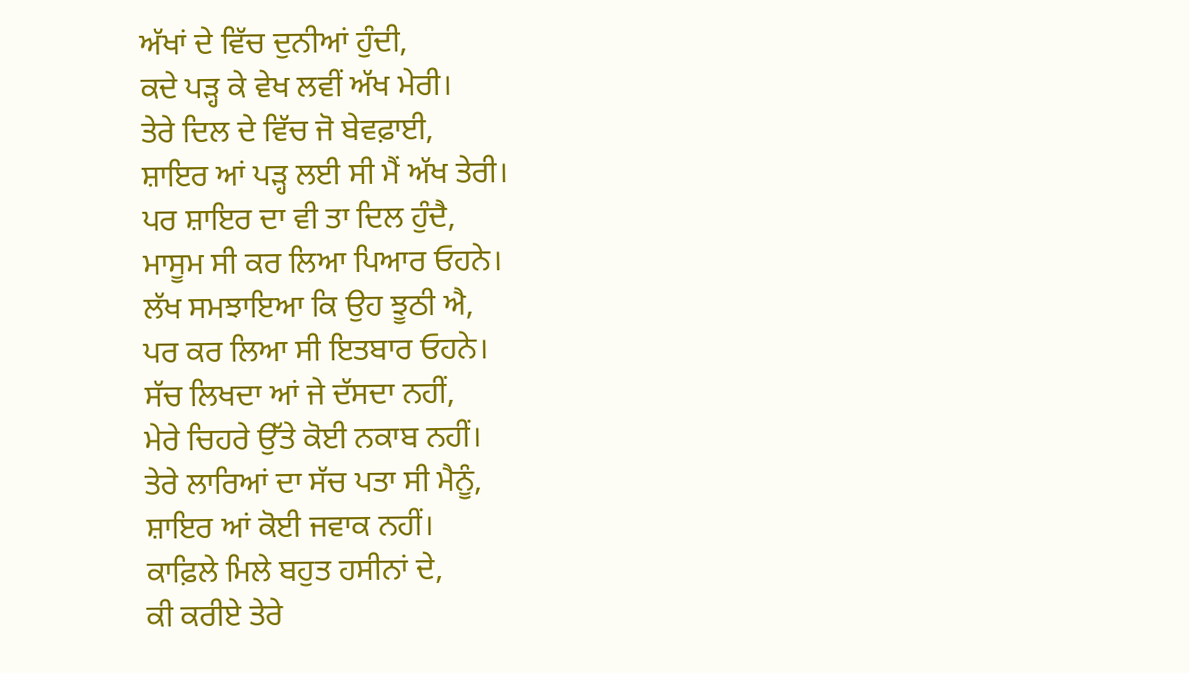ਅੱਖਾਂ ਦੇ ਵਿੱਚ ਦੁਨੀਆਂ ਹੁੰਦੀ,
ਕਦੇ ਪੜ੍ਹ ਕੇ ਵੇਖ ਲਵੀਂ ਅੱਖ ਮੇਰੀ।
ਤੇਰੇ ਦਿਲ ਦੇ ਵਿੱਚ ਜੋ ਬੇਵਫ਼ਾਈ,
ਸ਼ਾਇਰ ਆਂ ਪੜ੍ਹ ਲਈ ਸੀ ਮੈਂ ਅੱਖ ਤੇਰੀ।
ਪਰ ਸ਼ਾਇਰ ਦਾ ਵੀ ਤਾ ਦਿਲ ਹੁੰਦੈ,
ਮਾਸੂਮ ਸੀ ਕਰ ਲਿਆ ਪਿਆਰ ਓਹਨੇ।
ਲੱਖ ਸਮਝਾਇਆ ਕਿ ਉਹ ਝੂਠੀ ਐ,
ਪਰ ਕਰ ਲਿਆ ਸੀ ਇਤਬਾਰ ਓਹਨੇ।
ਸੱਚ ਲਿਖਦਾ ਆਂ ਜੇ ਦੱਸਦਾ ਨਹੀਂ,
ਮੇਰੇ ਚਿਹਰੇ ਉੱਤੇ ਕੋਈ ਨਕਾਬ ਨਹੀਂ।
ਤੇਰੇ ਲਾਰਿਆਂ ਦਾ ਸੱਚ ਪਤਾ ਸੀ ਮੈਨੂੰ,
ਸ਼ਾਇਰ ਆਂ ਕੋਈ ਜਵਾਕ ਨਹੀਂ।
ਕਾਫ਼ਿਲੇ ਮਿਲੇ ਬਹੁਤ ਹਸੀਨਾਂ ਦੇ,
ਕੀ ਕਰੀਏ ਤੇਰੇ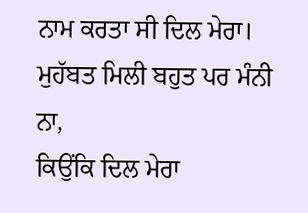ਨਾਮ ਕਰਤਾ ਸੀ ਦਿਲ ਮੇਰਾ।
ਮੁਹੱਬਤ ਮਿਲੀ ਬਹੁਤ ਪਰ ਮੰਨੀ ਨਾ,
ਕਿਉਂਕਿ ਦਿਲ ਮੇਰਾ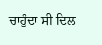ਚਾਹੁੰਦਾ ਸੀ ਦਿਲ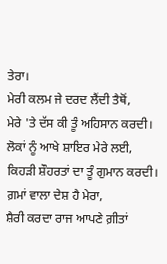ਤੇਰਾ।
ਮੇਰੀ ਕਲਮ ਜੇ ਦਰਦ ਲੈਂਦੀ ਤੈਥੋਂ,
ਮੇਰੇ 'ਤੇ ਦੱਸ ਕੀ ਤੂੰ ਅਹਿਸਾਨ ਕਰਦੀ।
ਲੋਕਾਂ ਨੂੰ ਆਖੇ ਸ਼ਾਇਰ ਮੇਰੇ ਲਈ,
ਕਿਹੜੀ ਸ਼ੌਹਰਤਾਂ ਦਾ ਤੂੰ ਗੁਮਾਨ ਕਰਦੀ।
ਗ਼ਮਾਂ ਵਾਲਾ ਦੇਸ਼ ਹੈ ਮੇਰਾ,
ਸ਼ੈਰੀ ਕਰਦਾ ਰਾਜ ਆਪਣੇ ਗ਼ੀਤਾਂ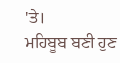'ਤੇ।
ਮਹਿਬੂਬ ਬਣੀ ਹੁਣ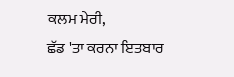ਕਲਮ ਮੇਰੀ,
ਛੱਡ 'ਤਾ ਕਰਨਾ ਇਤਬਾਰ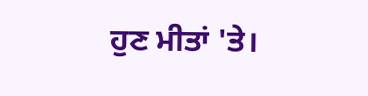ਹੁਣ ਮੀਤਾਂ 'ਤੇ।